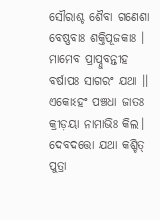ସୌରାଶ୍ଚ ଶୈବା ଗଣେଶା ବେଷ୍ଣବାଃ ଶକ୍ତିପୂଜକାଃ ।
ମାମେବ ପ୍ରାପ୍ନୁବନ୍ତୀହ ବର୍ଷାପଃ ସାଗରଂ ଯଥା ।।
ଏକୋଽହଂ ପଞ୍ଚଧା ଜାତଃ କ୍ରୀଡ଼ୟା ନାମାଭିଃ କିଲ।
ଦେବଦତ୍ତୋ ଯଥା କଶ୍ଚିତ୍ ପୁତ୍ରା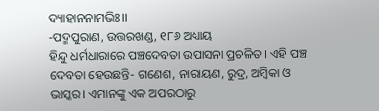ଦ୍ୟାହାନନାମଭିଃ।।
-ପଦ୍ମପୁରାଣ, ଉତ୍ତରଖଣ୍ଡ, ୧୮୬ ଅଧ୍ୟାୟ
ହିନ୍ଦୁ ଧର୍ମଧାରାରେ ପଞ୍ଚଦେବତା ଉପାସନା ପ୍ରଚଳିତ। ଏହି ପଞ୍ଚ ଦେବତା ହେଉଛନ୍ତି- ଗଣେଶ, ନାରାୟଣ, ରୁଦ୍ର, ଅମ୍ବିକା ଓ ଭାସ୍କର। ଏମାନଙ୍କୁ ଏକ ଅପରଠାରୁ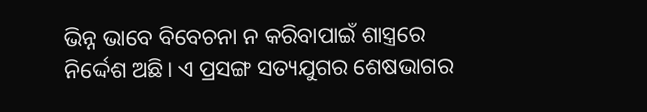ଭିନ୍ନ ଭାବେ ବିବେଚନା ନ କରିବାପାଇଁ ଶାସ୍ତ୍ରରେ ନିର୍ଦ୍ଦେଶ ଅଛି। ଏ ପ୍ରସଙ୍ଗ ସତ୍ୟଯୁଗର ଶେଷଭାଗର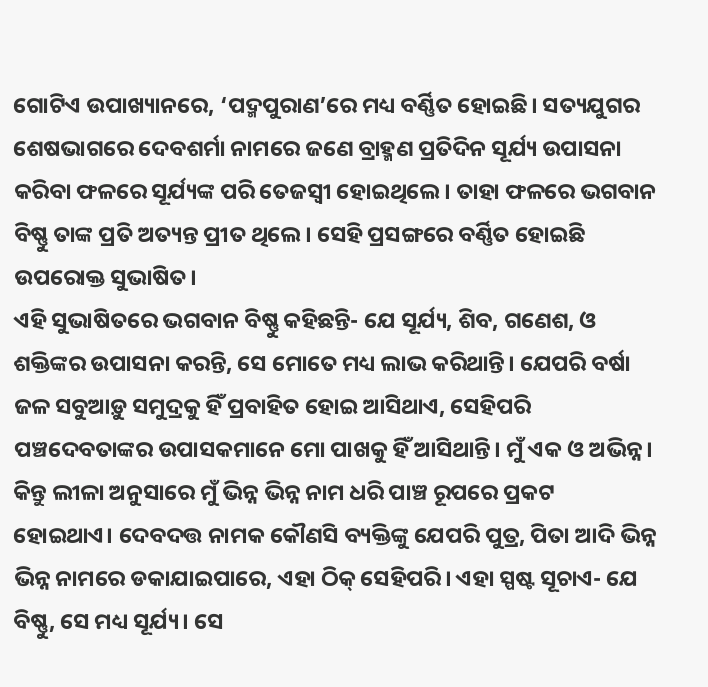ଗୋଟିଏ ଉପାଖ୍ୟାନରେ, ‘ପଦ୍ମପୁରାଣ’ରେ ମଧ୍ୟ ବର୍ଣ୍ଣିତ ହୋଇଛି। ସତ୍ୟଯୁଗର ଶେଷଭାଗରେ ଦେବଶର୍ମା ନାମରେ ଜଣେ ବ୍ରାହ୍ମଣ ପ୍ରତିଦିନ ସୂର୍ଯ୍ୟ ଉପାସନା କରିବା ଫଳରେ ସୂର୍ଯ୍ୟଙ୍କ ପରି ତେଜସ୍ବୀ ହୋଇଥିଲେ। ତାହା ଫଳରେ ଭଗବାନ ବିଷ୍ଣୁ ତାଙ୍କ ପ୍ରତି ଅତ୍ୟନ୍ତ ପ୍ରୀତ ଥିଲେ। ସେହି ପ୍ରସଙ୍ଗରେ ବର୍ଣ୍ଣିତ ହୋଇଛି ଉପରୋକ୍ତ ସୁଭାଷିତ।
ଏହି ସୁଭାଷିତରେ ଭଗବାନ ବିଷ୍ଣୁ କହିଛନ୍ତି- ଯେ ସୂର୍ଯ୍ୟ, ଶିବ, ଗଣେଶ, ଓ ଶକ୍ତିଙ୍କର ଉପାସନା କରନ୍ତି, ସେ ମୋତେ ମଧ୍ୟ ଲାଭ କରିଥାନ୍ତି। ଯେପରି ବର୍ଷା ଜଳ ସବୁଆଡ଼ୁ ସମୁଦ୍ରକୁ ହିଁ ପ୍ରବାହିତ ହୋଇ ଆସିଥାଏ, ସେହିପରି ପଞ୍ଚଦେବତାଙ୍କର ଉପାସକମାନେ ମୋ ପାଖକୁ ହିଁ ଆସିଥାନ୍ତି। ମୁଁ ଏକ ଓ ଅଭିନ୍ନ। କିନ୍ତୁ ଲୀଳା ଅନୁସାରେ ମୁଁ ଭିନ୍ନ ଭିନ୍ନ ନାମ ଧରି ପାଞ୍ଚ ରୂପରେ ପ୍ରକଟ ହୋଇଥାଏ। ଦେବଦତ୍ତ ନାମକ କୌଣସି ବ୍ୟକ୍ତିଙ୍କୁ ଯେପରି ପୁତ୍ର, ପିତା ଆଦି ଭିନ୍ନ ଭିନ୍ନ ନାମରେ ଡକାଯାଇପାରେ, ଏହା ଠିକ୍ ସେହିପରି। ଏହା ସ୍ପଷ୍ଟ ସୂଚାଏ- ଯେ ବିଷ୍ଣୁ, ସେ ମଧ୍ୟ ସୂର୍ଯ୍ୟ। ସେ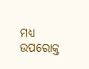ମଧ୍ୟ ଉପରୋକ୍ତ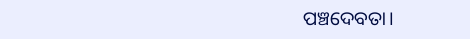ପଞ୍ଚଦେବତା।